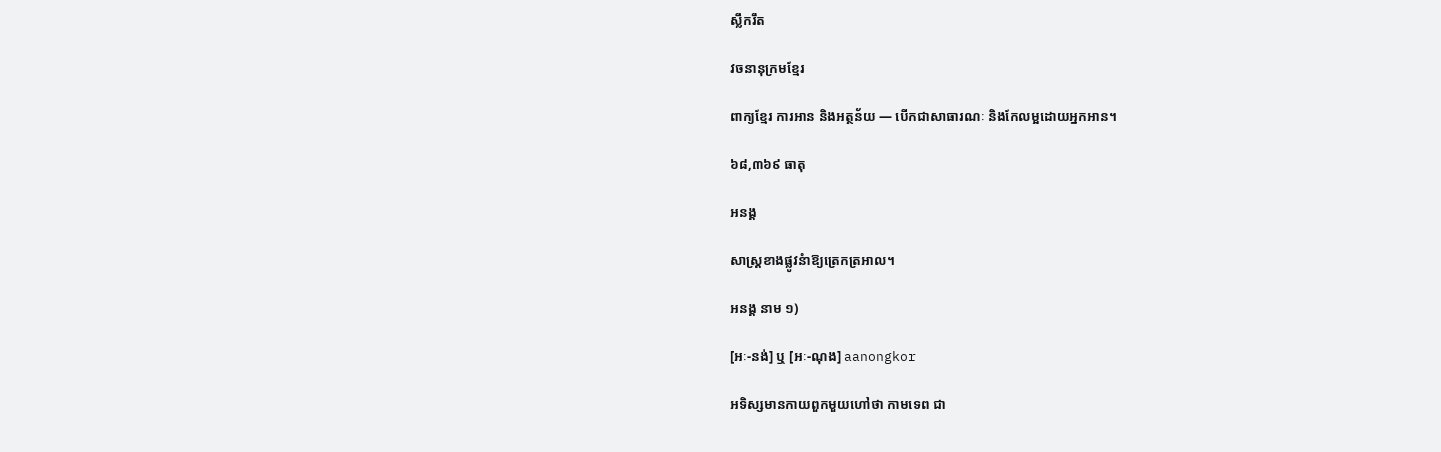ស្លឹករឹត

វចនានុក្រមខ្មែរ

ពាក្យខ្មែរ ការអាន និងអត្ថន័យ — បើកជាសាធារណៈ និងកែលម្អដោយអ្នកអាន។

៦៨,៣៦៩ ធាតុ

អនង្គ

សាស្ត្រខាងផ្លូវនំាឱ្យត្រេកត្រអាល។

អនង្គ នាម ១)

[អៈ-នង់] ឬ [អៈ-ណុង] aanongkor

អទិស្សមានកាយពួកមួយហៅថា កាមទេព ជា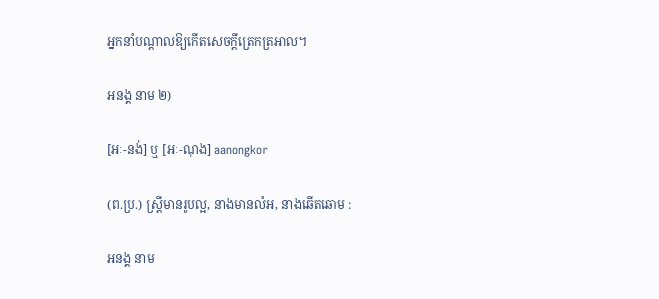អ្នកនាំបណ្ដាលឱ្យកើតសេចក្ដីត្រេកត្រអាល។

អនង្គ នាម ២)

[អៈ-នង់] ឬ [អៈ-ណុង] aanongkor

(ព.ប្រ.) ស្ត្រីមានរូបល្អ, នាងមានលំអ, នាងឆើតឆោម :

អនង្គ នាម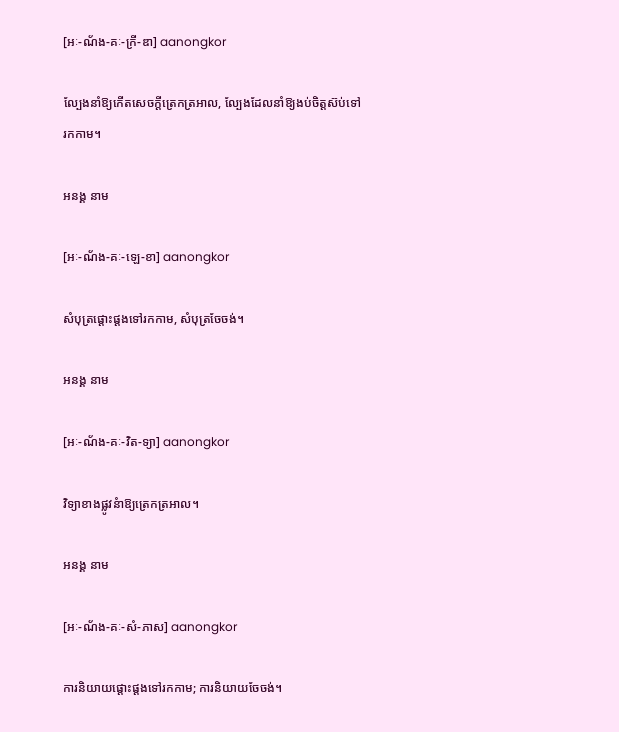[អៈ-ណ័ង-គៈ-ក្រី-ឌា] aanongkor

ល្បែងនាំឱ្យកើតសេចក្ដីត្រេកត្រអាល, ល្បែងដែលនាំឱ្យងប់ចិត្តស៊ប់ទៅរកកាម។

អនង្គ នាម

[អៈ-ណ័ង-គៈ-ឡេ-ខា] aanongkor

សំបុត្រផ្ដោះផ្ដងទៅរកកាម, សំបុត្រចែចង់។

អនង្គ នាម

[អៈ-ណ័ង-គៈ-វិត-ទ្យា] aanongkor

វិទ្យាខាងផ្លូវនំាឱ្យត្រេកត្រអាល។

អនង្គ នាម

[អៈ-ណ័ង-គៈ-សំ-ភាស] aanongkor

ការនិយាយផ្ដោះផ្ដងទៅរកកាម; ការនិយាយចែចង់។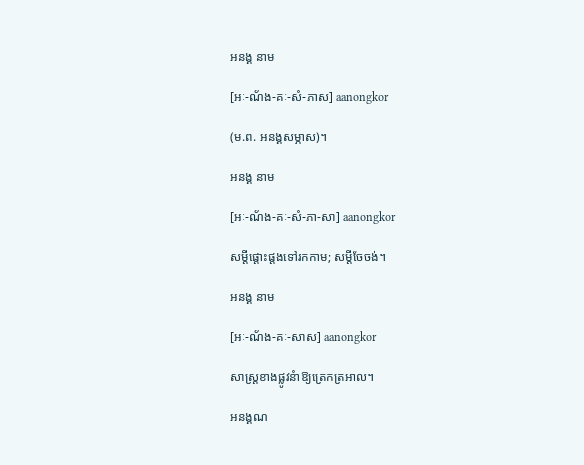អនង្គ នាម

[អៈ-ណ័ង-គៈ-សំ-ភាស] aanongkor

(ម.ព. អនង្គសម្ភាស)។

អនង្គ នាម

[អៈ-ណ័ង-គៈ-សំ-ភា-សា] aanongkor

សម្ដីផ្ដោះផ្ដងទៅរកកាម; សម្ដីចែចង់។

អនង្គ នាម

[អៈ-ណ័ង-គៈ-សាស] aanongkor

សាស្ត្រខាងផ្លូវនំាឱ្យត្រេកត្រអាល។

អនង្គណ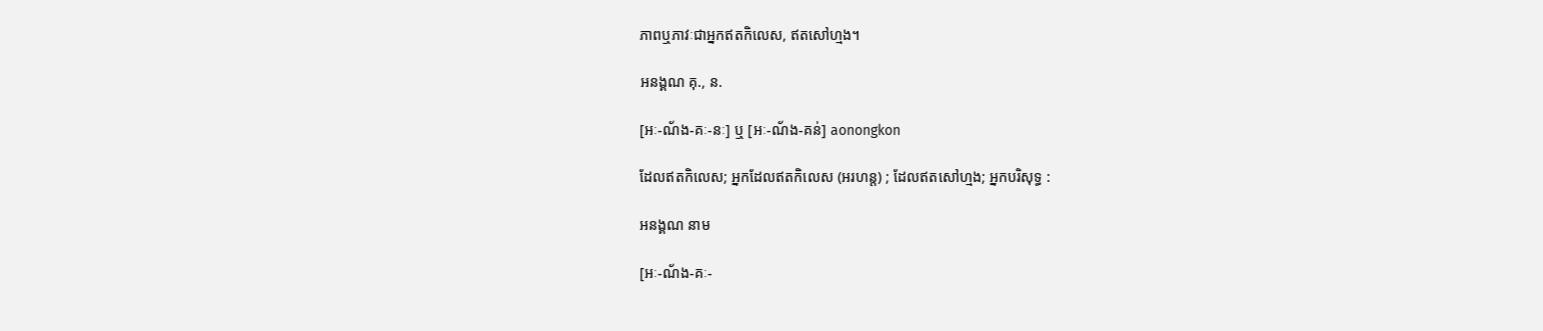ភាពឬភាវៈជាអ្នកឥតកិលេស, ឥតសៅហ្មង។

អនង្គណ គុ., ន.

[អៈ-ណ័ង-គៈ-នៈ] ឬ [អៈ-ណ័ង-គន់] aonongkon

ដែលឥតកិលេស; អ្នកដែលឥតកិលេស (អរហន្ត) ; ដែលឥតសៅហ្មង; អ្នកបរិសុទ្ធ :

អនង្គណ នាម

[អៈ-ណ័ង-គៈ-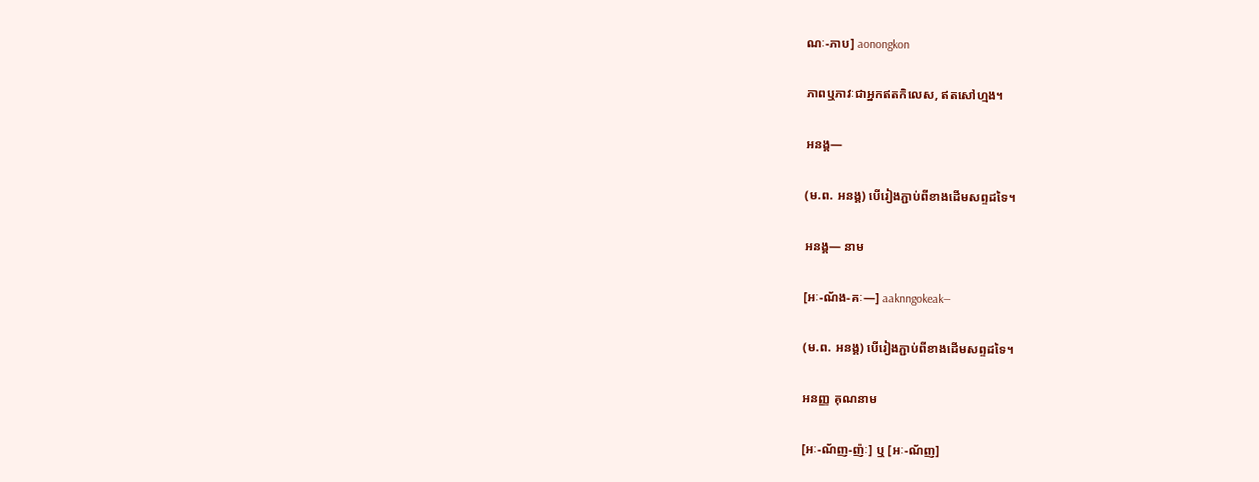ណៈ-ភាប] aonongkon

ភាពឬភាវៈជាអ្នកឥតកិលេស, ឥតសៅហ្មង។

អនង្គ—

(ម.ព. អនង្គ) បើរៀងភ្ជាប់ពីខាងដើមសព្ទដទៃ។

អនង្គ— នាម

[អៈ-ណ័ង-គៈ—] aaknngokeak—

(ម.ព. អនង្គ) បើរៀងភ្ជាប់ពីខាងដើមសព្ទដទៃ។

អនញ្ញ គុណនាម

[អៈ-ណ័ញ-ញ៉ៈ] ឬ [អៈ-ណ័ញ]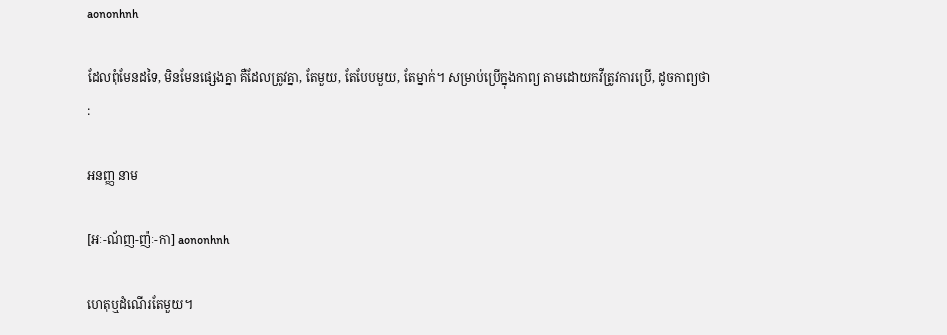aononhnh

ដែលពុំមែនដទៃ, មិនមែនផ្សេងគ្នា គឺដែលត្រូវគ្នា, តែមួយ, តែបែបមួយ, តែម្នាក់។ សម្រាប់ប្រើក្នុងកាព្យ តាមដោយកវីត្រូវការប្រើ, ដូចកាព្យថា :

អនញ្ញ នាម

[អៈ-ណ័ញ-ញ៉ៈ-កា] aononhnh

ហេតុឬដំណើរតែមួយ។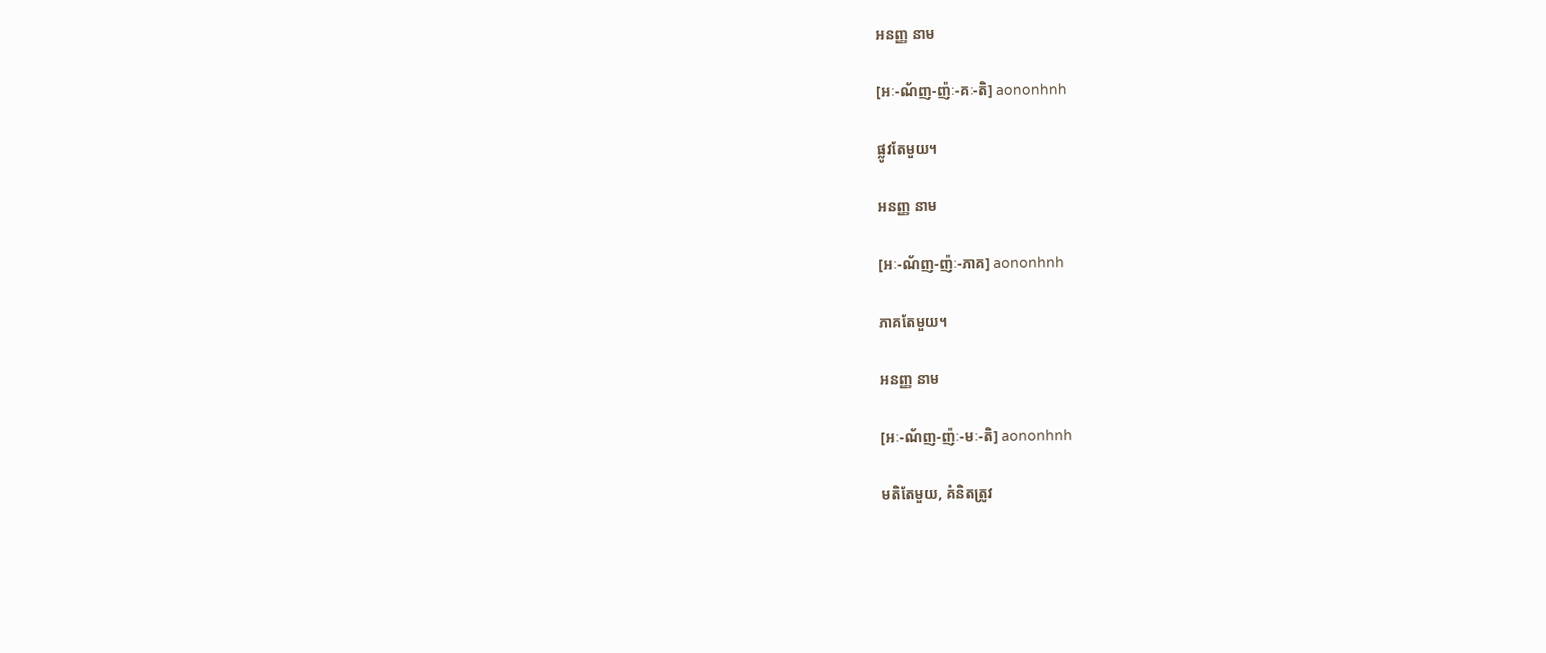អនញ្ញ នាម

[អៈ-ណ័ញ-ញ៉ៈ-គៈ-តិ] aononhnh

ផ្លូវតែមួយ។

អនញ្ញ នាម

[អៈ-ណ័ញ-ញ៉ៈ-ភាគ] aononhnh

ភាគតែមួយ។

អនញ្ញ នាម

[អៈ-ណ័ញ-ញ៉ៈ-មៈ-តិ] aononhnh

មតិតែមួយ, គំនិតត្រូវ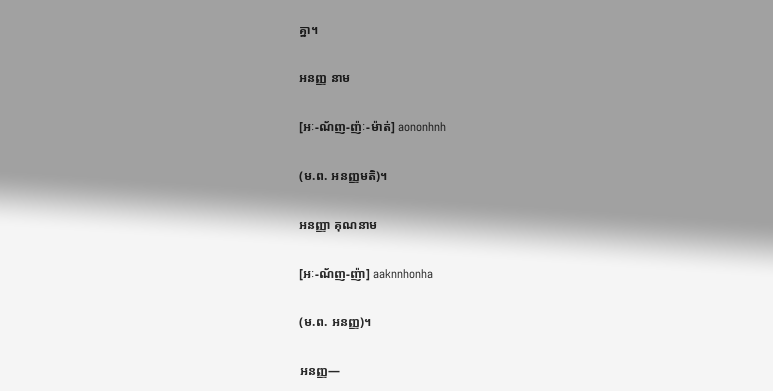គ្នា។

អនញ្ញ នាម

[អៈ-ណ័ញ-ញ៉ៈ-ម៉ាត់] aononhnh

(ម.ព. អនញ្ញមតិ)។

អនញ្ញា គុណនាម

[អៈ-ណ័ញ-ញ៉ា] aaknnhonha

(ម.ព. អនញ្ញ)។

អនញ្ញ—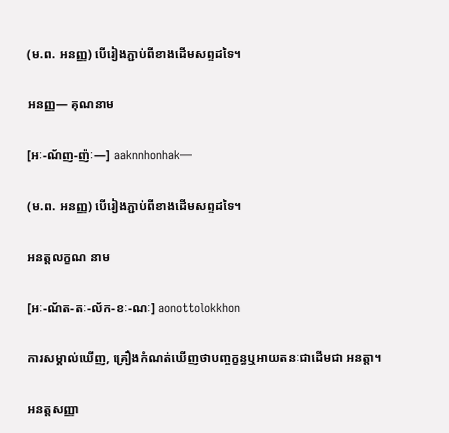(ម.ព. អនញ្ញ) បើរៀងភ្ជាប់ពីខាងដើមសព្ទដទៃ។

អនញ្ញ— គុណនាម

[អៈ-ណ័ញ-ញ៉ៈ—] aaknnhonhak—

(ម.ព. អនញ្ញ) បើរៀងភ្ជាប់ពីខាងដើមសព្ទដទៃ។

អនត្តលក្ខណ នាម

[អៈ-ណ័ត-តៈ-ល័ក-ខៈ-ណៈ] aonottolokkhon

ការសម្គាល់ឃើញ, គ្រឿងកំណត់ឃើញថាបញ្ចក្ខន្ធឬអាយតនៈជាដើមជា អនត្តា។

អនត្តសញ្ញា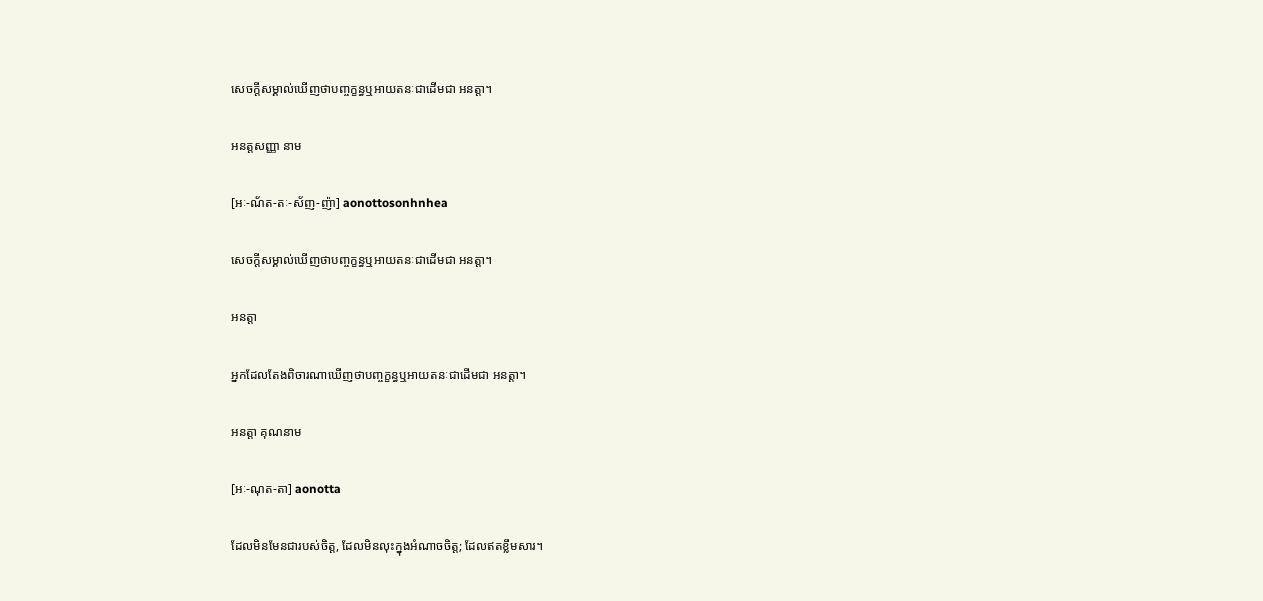សេចក្ដីសម្គាល់ឃើញថាបញ្ចក្ខន្ធឬអាយតនៈជាដើមជា អនត្តា។

អនត្តសញ្ញា នាម

[អៈ-ណ័ត-តៈ-ស័ញ-ញ៉ា] aonottosonhnhea

សេចក្ដីសម្គាល់ឃើញថាបញ្ចក្ខន្ធឬអាយតនៈជាដើមជា អនត្តា។

អនត្តា

អ្នកដែលតែងពិចារណាឃើញថាបញ្ចក្ខន្ធឬអាយតនៈជាដើមជា អនត្តា។

អនត្តា គុណនាម

[អៈ-ណុត-តា] aonotta

ដែលមិនមែនជារបស់ចិត្ត, ដែលមិនលុះក្នុងអំណាចចិត្ត; ដែលឥតខ្លឹមសារ។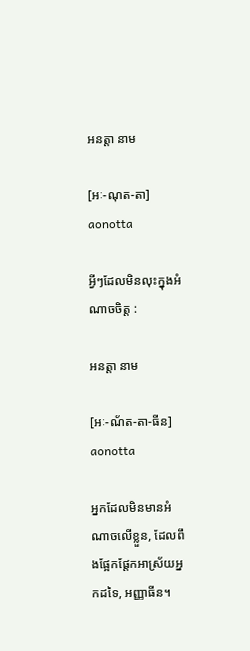អនត្តា នាម

[អៈ-ណុត-តា] aonotta

អ្វីៗដែលមិនលុះក្នុងអំណាចចិត្ត :

អនត្តា នាម

[អៈ-ណ័ត-តា-ធីន] aonotta

អ្នកដែលមិនមានអំណាចលើខ្លួន, ដែលពឹងផ្អែកផ្ដែកអាស្រ័យអ្នកដទៃ, អញ្ញាធីន។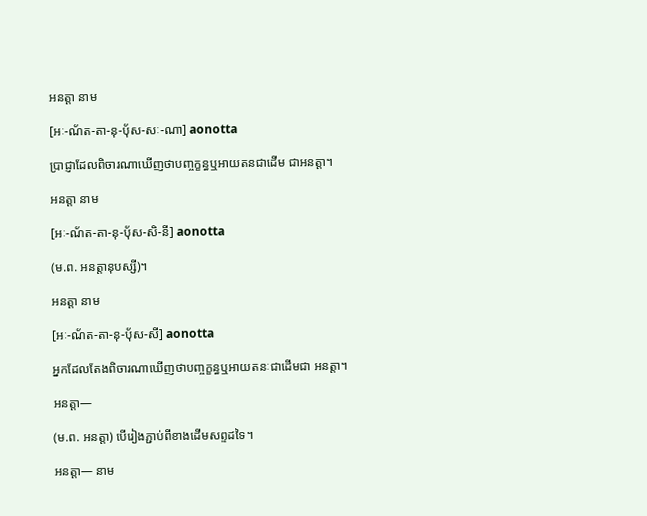អនត្តា នាម

[អៈ-ណ័ត-តា-នុ-ប៉័ស-សៈ-ណា] aonotta

ប្រាជ្ញាដែលពិចារណាឃើញថាបញ្ចក្ខន្ធឬអាយតនជាដើម ជាអនត្តា។

អនត្តា នាម

[អៈ-ណ័ត-តា-នុ-ប៉័ស-សិ-នី] aonotta

(ម.ព. អនត្តានុបស្សី)។

អនត្តា នាម

[អៈ-ណ័ត-តា-នុ-ប៉័ស-សី] aonotta

អ្នកដែលតែងពិចារណាឃើញថាបញ្ចក្ខន្ធឬអាយតនៈជាដើមជា អនត្តា។

អនត្តា—

(ម.ព. អនត្តា) បើរៀងភ្ជាប់ពីខាងដើមសព្ទដទៃ។

អនត្តា— នាម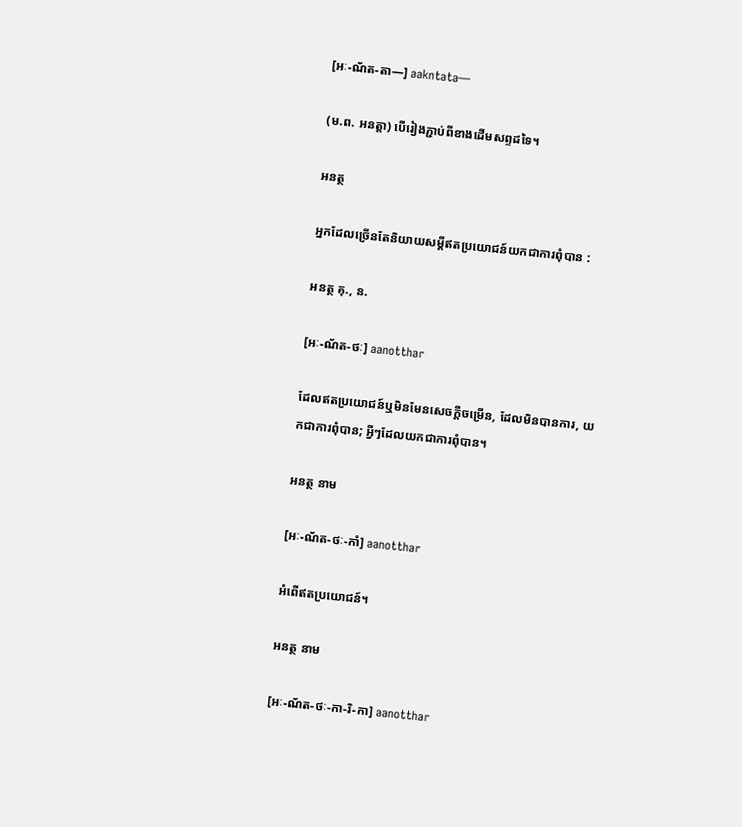[អៈ-ណ័ត-តា—] aakntata—

(ម.ព. អនត្តា) បើរៀងភ្ជាប់ពីខាងដើមសព្ទដទៃ។

អនត្ថ

អ្នកដែលច្រើនតែនិយាយសម្ដីឥតប្រយោជន៍យកជាការពុំបាន :

អនត្ថ គុ., ន.

[អៈ-ណ័ត-ថៈ] aanotthar

ដែលឥតប្រយោជន៍ឬមិនមែនសេចក្ដីចម្រើន, ដែលមិនបានការ, យកជាការពុំបាន; អ្វីៗដែលយកជាការពុំបាន។

អនត្ថ នាម

[អៈ-ណ័ត-ថៈ-កាំ] aanotthar

អំពើឥតប្រយោជន៍។

អនត្ថ នាម

[អៈ-ណ័ត-ថៈ-កា-រិ-កា] aanotthar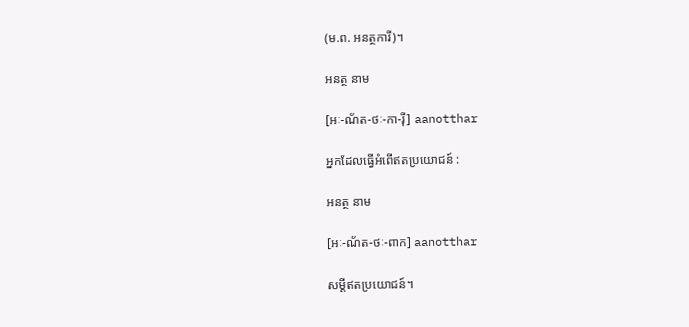(ម.ព. អនត្ថការី)។

អនត្ថ នាម

[អៈ-ណ័ត-ថៈ-កា-រ៉ី] aanotthar

អ្នកដែលធ្វើអំពើឥតប្រយោជន៍ :

អនត្ថ នាម

[អៈ-ណ័ត-ថៈ-ពាក] aanotthar

សម្ដីឥតប្រយោជន៍។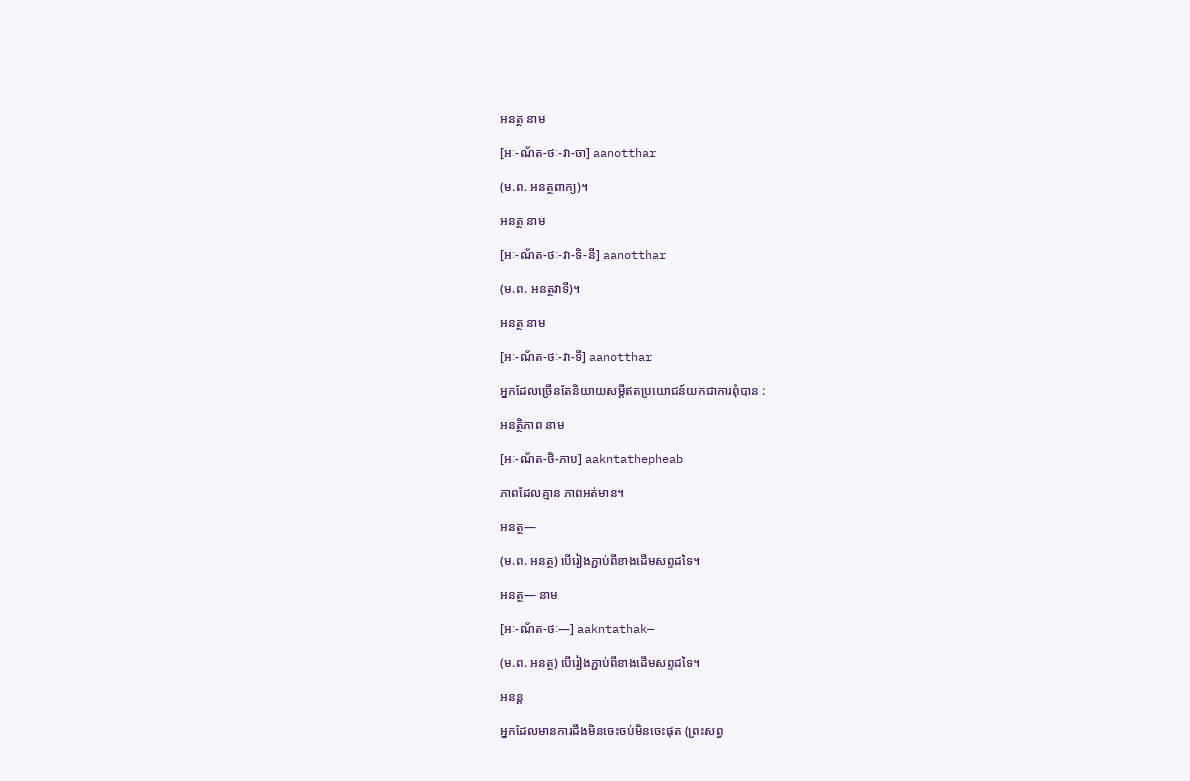អនត្ថ នាម

[អៈ-ណ័ត-ថៈ-វា-ចា] aanotthar

(ម.ព. អនត្ថពាក្យ)។

អនត្ថ នាម

[អៈ-ណ័ត-ថៈ-វា-ទិ-នី] aanotthar

(ម.ព. អនត្ថវាទី)។

អនត្ថ នាម

[អៈ-ណ័ត-ថៈ-វា-ទី] aanotthar

អ្នកដែលច្រើនតែនិយាយសម្ដីឥតប្រយោជន៍យកជាការពុំបាន :

អនត្ថិភាព នាម

[អៈ-ណ័ត-ថិ-ភាប] aakntathepheab

ភាពដែលគ្មាន ភាពអត់មាន។

អនត្ថ—

(ម.ព. អនត្ថ) បើរៀងភ្ជាប់ពីខាងដើមសព្ទដទៃ។

អនត្ថ— នាម

[អៈ-ណ័ត-ថៈ—] aakntathak—

(ម.ព. អនត្ថ) បើរៀងភ្ជាប់ពីខាងដើមសព្ទដទៃ។

អនន្ត

អ្នកដែលមានការដឹងមិនចេះចប់មិនចេះផុត (ព្រះសព្វ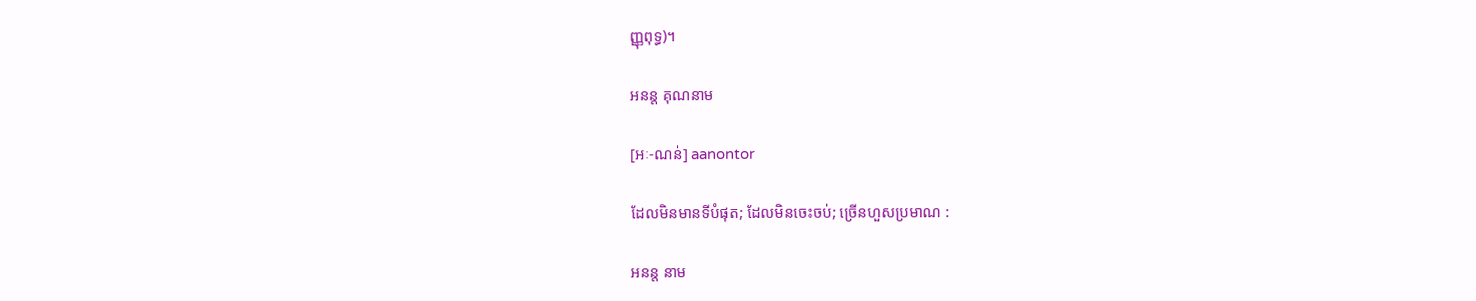ញ្ញុពុទ្ធ)។

អនន្ត គុណនាម

[អៈ-ណន់] aanontor

ដែលមិនមានទីបំផុត; ដែលមិនចេះចប់; ច្រើនហួសប្រមាណ :

អនន្ត នាម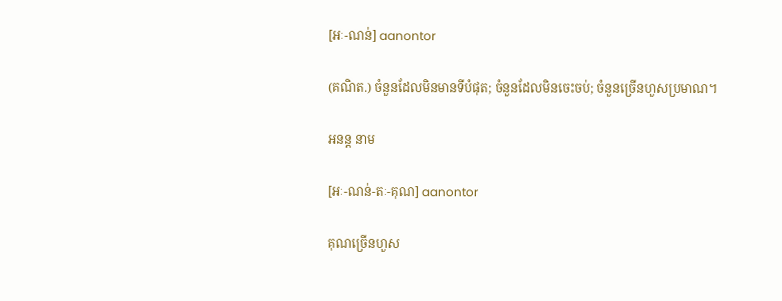[អៈ-ណន់] aanontor

(គណិត.) ចំនួនដែលមិនមានទីបំផុត; ចំនួនដែលមិនចេះចប់; ចំនួនច្រើនហួសប្រមាណ។

អនន្ត នាម

[អៈ-ណន់-តៈ-គុណ] aanontor

គុណច្រើនហួស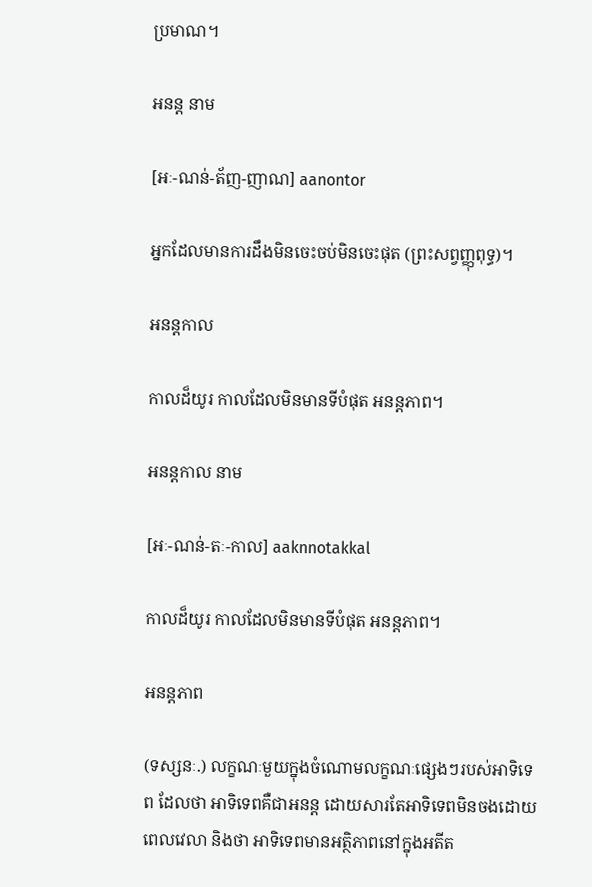ប្រមាណ។

អនន្ត នាម

[អៈ-ណន់-ត័ញ-ញាណ] aanontor

អ្នកដែលមានការដឹងមិនចេះចប់មិនចេះផុត (ព្រះសព្វញ្ញុពុទ្ធ)។

អនន្តកាល

កាលដ៏យូរ កាលដែលមិនមានទីបំផុត អនន្តភាព។

អនន្តកាល នាម

[អៈ-ណន់-តៈ-កាល] aaknnotakkal

កាលដ៏យូរ កាលដែលមិនមានទីបំផុត អនន្តភាព។

អនន្តភាព

(ទស្សនៈ.) លក្ខណៈមួយក្នុងចំណោមលក្ខណៈផ្សេងៗរបស់អាទិទេព ដែលថា អាទិទេពគឺជាអនន្ត ដោយសារតែអាទិទេពមិនចងដោយពេលវេលា និងថា អាទិទេពមានអត្ថិភាពនៅក្នុងអតីត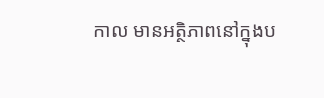កាល មានអត្ថិភាពនៅក្នុងប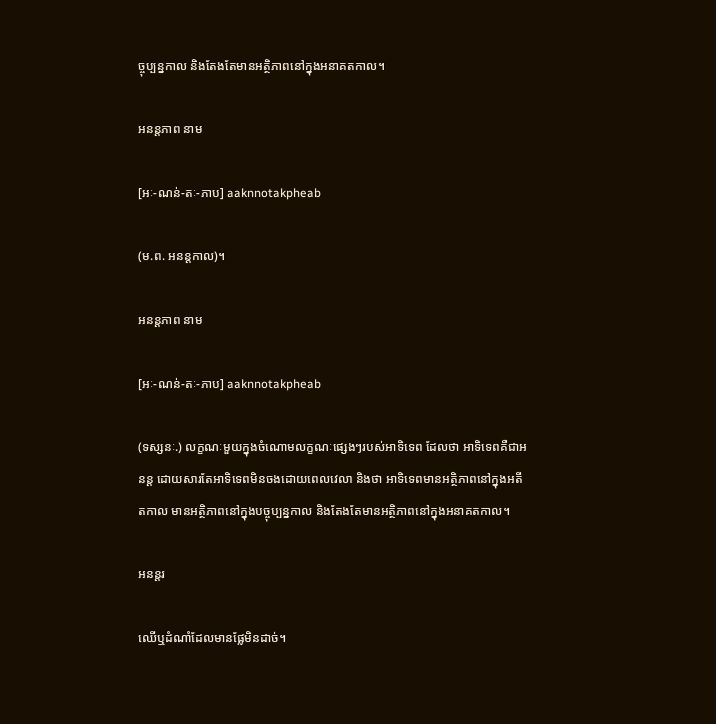ច្ចុប្បន្នកាល និងតែងតែមានអត្ថិភាពនៅក្នុងអនាគតកាល។

អនន្តភាព នាម

[អៈ-ណន់-តៈ-ភាប] aaknnotakpheab

(ម.ព. អនន្តកាល)។

អនន្តភាព នាម

[អៈ-ណន់-តៈ-ភាប] aaknnotakpheab

(ទស្សនៈ.) លក្ខណៈមួយក្នុងចំណោមលក្ខណៈផ្សេងៗរបស់អាទិទេព ដែលថា អាទិទេពគឺជាអនន្ត ដោយសារតែអាទិទេពមិនចងដោយពេលវេលា និងថា អាទិទេពមានអត្ថិភាពនៅក្នុងអតីតកាល មានអត្ថិភាពនៅក្នុងបច្ចុប្បន្នកាល និងតែងតែមានអត្ថិភាពនៅក្នុងអនាគតកាល។

អនន្តរ

ឈើឬដំណាំដែលមានផ្លែមិនដាច់។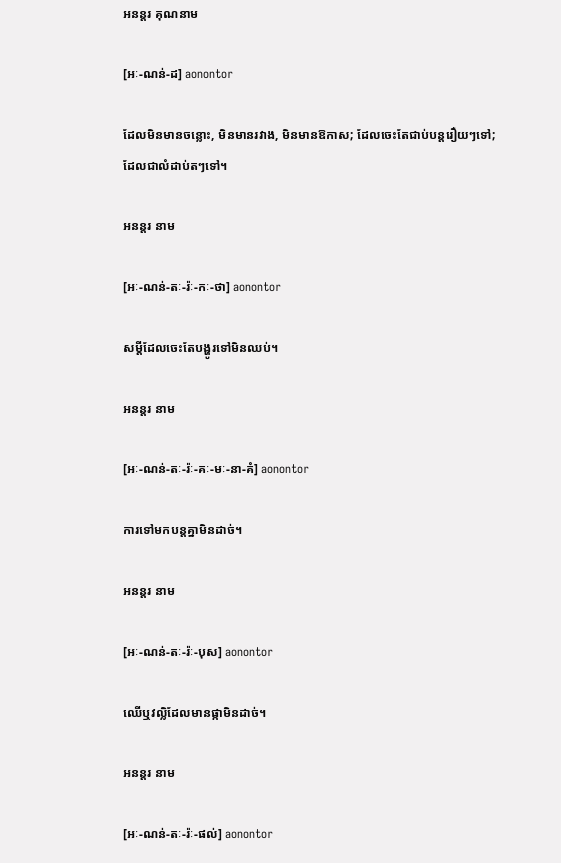អនន្តរ គុណនាម

[អៈ-ណន់-ដ] aonontor

ដែលមិនមានចន្លោះ, មិនមានរវាង, មិនមានឱកាស; ដែលចេះតែជាប់បន្តរឿយៗទៅ; ដែលជាលំដាប់តៗទៅ។

អនន្តរ នាម

[អៈ-ណន់-តៈ-រ៉ៈ-កៈ-ថា] aonontor

សម្ដីដែលចេះតែបង្ហូរទៅមិនឈប់។

អនន្តរ នាម

[អៈ-ណន់-តៈ-រ៉ៈ-គៈ-មៈ-នា-គំ] aonontor

ការទៅមកបន្តគ្នាមិនដាច់។

អនន្តរ នាម

[អៈ-ណន់-តៈ-រ៉ៈ-បុស] aonontor

ឈើឬវល្លិដែលមានផ្កាមិនដាច់។

អនន្តរ នាម

[អៈ-ណន់-តៈ-រ៉ៈ-ផល់] aonontor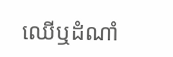ឈើឬដំណាំ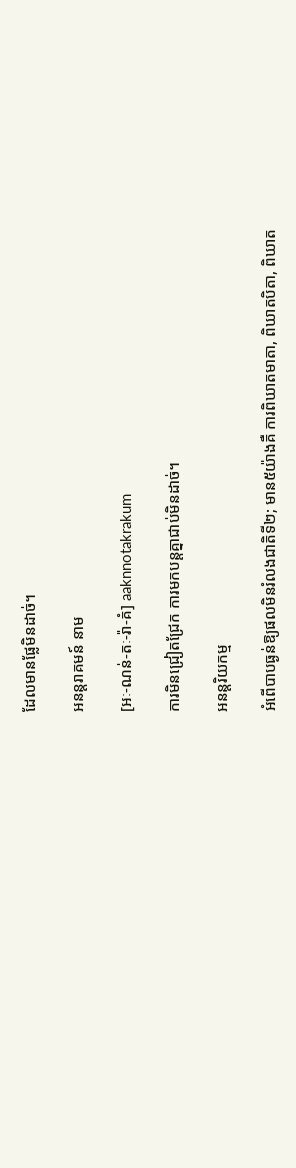ដែលមានផ្លែមិនដាច់។

អនន្តរាគមន៍ នាម

[អៈ-ណន់-តៈ-រ៉ា-គំ] aaknnotakrakum

ការមិនជ្រៀតជ្រែក ការមកបន្តគ្នាជាប់មិនដាច់។

អនន្តរិយកម្ម

អំពើបាបធ្ងន់ឱ្យផលមិនរំលងជាតិទី២; មាន៥យ៉ាងគឺ ការពិឃាតមាតា, ពិឃាតបិតា, ពិឃាត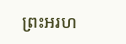ព្រះអរហ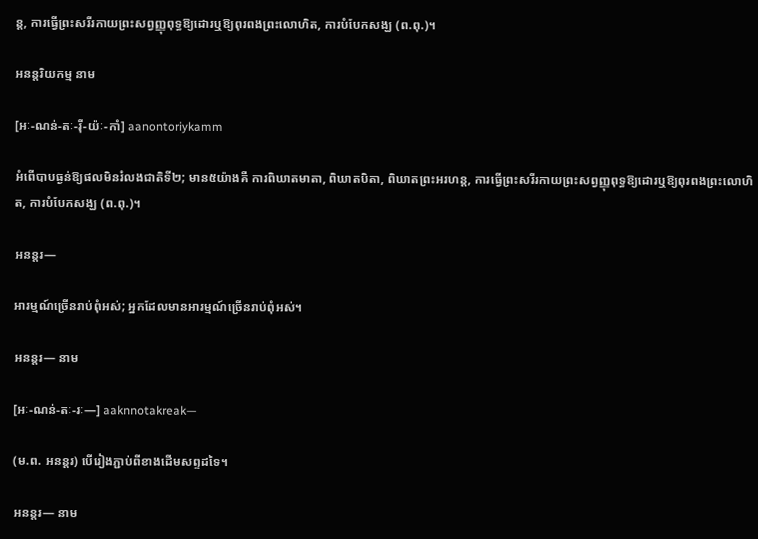ន្ត, ការធ្វើព្រះសរីរកាយព្រះសព្វញ្ញុពុទ្ធឱ្យដោរឬឱ្យពុរពងព្រះលោហិត, ការបំបែកសង្ឃ (ព.ពុ.)។

អនន្តរិយកម្ម នាម

[អៈ-ណន់-តៈ-រ៉ី-យ៉ៈ-កាំ] aanontoriykamm

អំពើបាបធ្ងន់ឱ្យផលមិនរំលងជាតិទី២; មាន៥យ៉ាងគឺ ការពិឃាតមាតា, ពិឃាតបិតា, ពិឃាតព្រះអរហន្ត, ការធ្វើព្រះសរីរកាយព្រះសព្វញ្ញុពុទ្ធឱ្យដោរឬឱ្យពុរពងព្រះលោហិត, ការបំបែកសង្ឃ (ព.ពុ.)។

អនន្តរ—

អារម្មណ៍ច្រើនរាប់ពុំអស់; អ្នកដែលមានអារម្មណ៍ច្រើនរាប់ពុំអស់។

អនន្តរ— នាម

[អៈ-ណន់-តៈ-រៈ—] aaknnotakreak—

(ម.ព. អនន្តរ) បើរៀងភ្ជាប់ពីខាងដើមសព្ទដទៃ។

អនន្តរ— នាម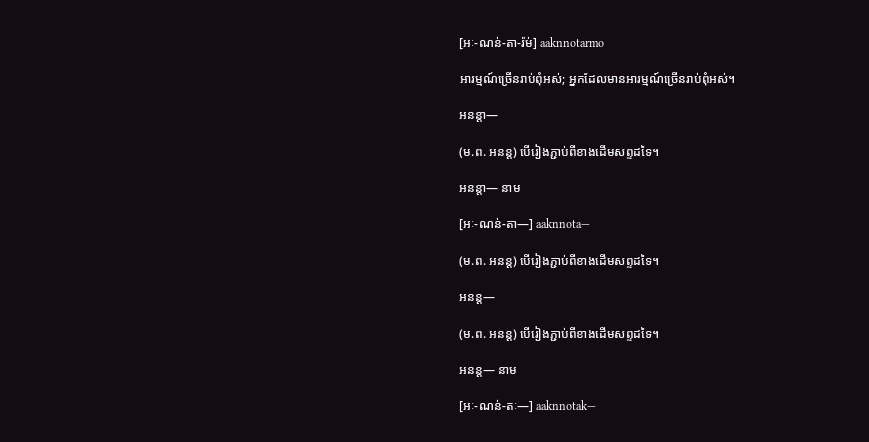[អៈ-ណន់-តា-រ៉ម់] aaknnotarmo

អារម្មណ៍ច្រើនរាប់ពុំអស់; អ្នកដែលមានអារម្មណ៍ច្រើនរាប់ពុំអស់។

អនន្តា—

(ម.ព. អនន្ត) បើរៀងភ្ជាប់ពីខាងដើមសព្ទដទៃ។

អនន្តា— នាម

[អៈ-ណន់-តា—] aaknnota—

(ម.ព. អនន្ត) បើរៀងភ្ជាប់ពីខាងដើមសព្ទដទៃ។

អនន្ត—

(ម.ព. អនន្ត) បើរៀងភ្ជាប់ពីខាងដើមសព្ទដទៃ។

អនន្ត— នាម

[អៈ-ណន់-តៈ—] aaknnotak—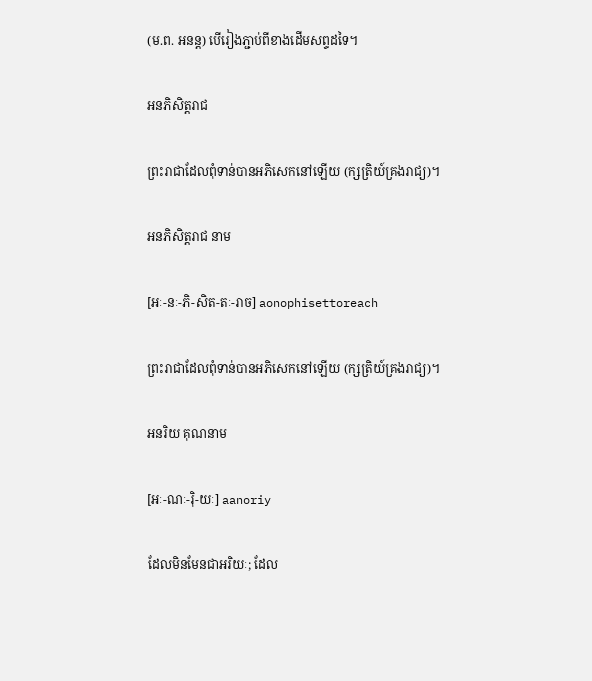(ម.ព. អនន្ត) បើរៀងភ្ជាប់ពីខាងដើមសព្ទដទៃ។

អនភិសិត្តរាជ

ព្រះរាជាដែលពុំទាន់បានអភិសេកនៅឡើយ (ក្សត្រិយ៍គ្រងរាជ្យ)។

អនភិសិត្តរាជ នាម

[អៈ-នៈ-ភិ-សិត-តៈ-រាច] aonophisettoreach

ព្រះរាជាដែលពុំទាន់បានអភិសេកនៅឡើយ (ក្សត្រិយ៍គ្រងរាជ្យ)។

អនរិយ គុណនាម

[អៈ-ណៈ-រ៉ិ-យៈ] aanoriy

ដែលមិនមែនជាអរិយៈ; ដែល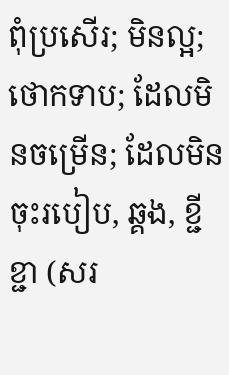ពុំប្រសើរ; មិនល្អ; ថោកទាប; ដែលមិនចម្រើន; ដែលមិនចុះរបៀប, ឆ្គង, ខ្ជីខ្ជា (សរ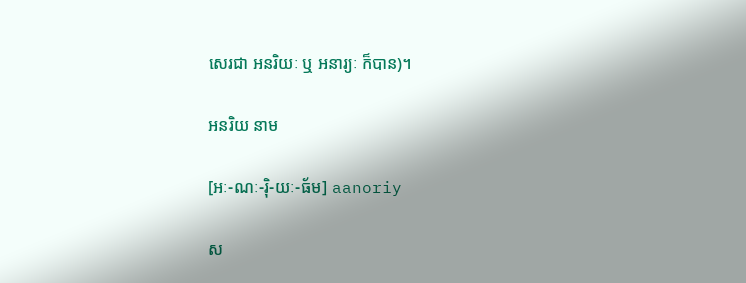សេរជា អនរិយៈ ឬ អនារ្យៈ ក៏បាន)។

អនរិយ នាម

[អៈ-ណៈ-រ៉ិ-យៈ-ធ័ម] aanoriy

ស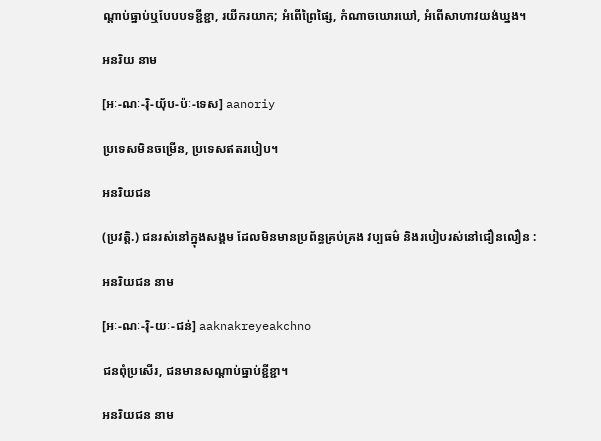ណ្ដាប់ធ្នាប់ឬបែបបទខ្ជីខ្ជា, រយីករយាក; អំពើព្រៃផ្សៃ, កំណាចឃោរឃៅ, អំពើសាហាវយង់ឃ្នង។

អនរិយ នាម

[អៈ-ណៈ-រ៉ិ-យ៉័ប-ប៉ៈ-ទេស] aanoriy

ប្រទេសមិនចម្រើន, ប្រទេសឥតរបៀប។

អនរិយជន

(ប្រវត្តិ.) ជនរស់នៅក្នុងសង្គម ដែលមិនមានប្រព័ន្ធគ្រប់គ្រង វប្បធម៌ និងរបៀបរស់នៅជឿនលឿន :

អនរិយជន នាម

[អៈ-ណៈ-រ៉ិ-យៈ-ជន់] aaknakreyeakchno

ជនពុំប្រសើរ, ជនមានសណ្ដាប់ធ្នាប់ខ្ជីខ្ជា។

អនរិយជន នាម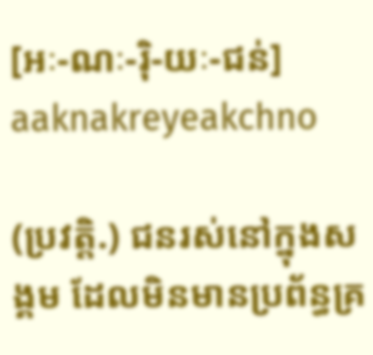[អៈ-ណៈ-រ៉ិ-យៈ-ជន់] aaknakreyeakchno

(ប្រវត្តិ.) ជនរស់នៅក្នុងសង្គម ដែលមិនមានប្រព័ន្ធគ្រ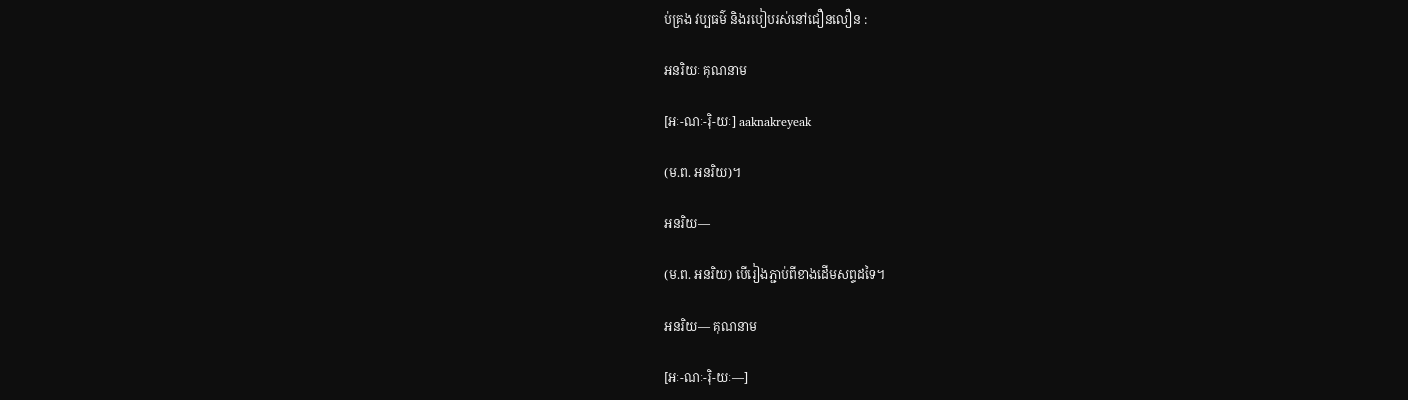ប់គ្រង វប្បធម៌ និងរបៀបរស់នៅជឿនលឿន :

អនរិយៈ គុណនាម

[អៈ-ណៈ-រ៉ិ-យៈ] aaknakreyeak

(ម.ព. អនរិយ)។

អនរិយ—

(ម.ព. អនរិយ) បើរៀងភ្ជាប់ពីខាងដើមសព្ទដទៃ។

អនរិយ— គុណនាម

[អៈ-ណៈ-រ៉ិ-យៈ—]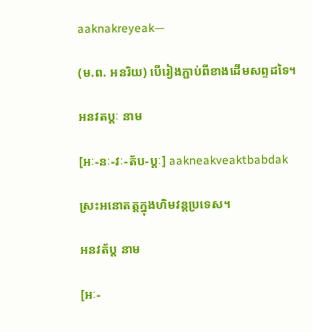aaknakreyeak—

(ម.ព. អនរិយ) បើរៀងភ្ជាប់ពីខាងដើមសព្ទដទៃ។

អនវតប្ដៈ នាម

[អៈ-នៈ-វៈ-ត័ប-ប្ដៈ] aakneakveaktbabdak

ស្រះអនោតត្តក្នុងហិមវន្តប្រទេស។

អនវត័ប្ដ នាម

[អៈ-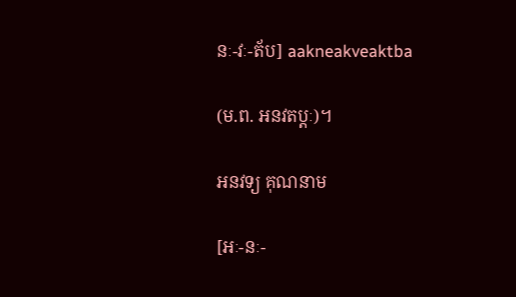នៈ-វៈ-ត័ប] aakneakveaktba

(ម.ព. អនវតប្ដៈ)។

អនវទ្យ គុណនាម

[អៈ-នៈ-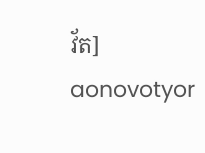វ័ត] aonovotyor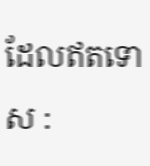ដែលឥតទោស :